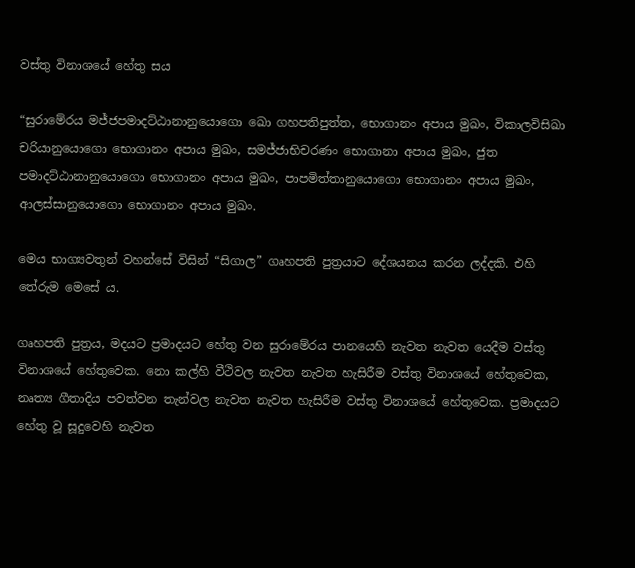වස්තු විනාශයේ හේතු සය

“සුරාමේරය මජ්ජපමාදට්ඨානානුයොගො ඛො ගහපතිපුත්ත, භොගානං අපාය මුඛං, විකාලවිසිඛා චරියානුයොගො භොගානං අපාය මුඛං, සමජ්ජාභිචරණං භොගානා අපාය මුඛං, ජුත පමාදට්ඨානානුයොගො භොගානං අපාය මුඛං, පාපමිත්තානුයොගො භොගානං අපාය මුඛං, ආලස්සානුයොගො භොගානං අපාය මුඛං.

මෙය භාග්‍යවතුන් වහන්සේ විසින් “සිගාල” ගෘහපති පුත්‍ර‍යාට දේශයනය කරන ලද්දකි. එහි තේරුම මෙසේ ය.

ගෘහපති පුත්‍ර‍ය, මදයට ප්‍ර‍මාදයට හේතු වන සුරාමේරය පානයෙහි නැවත නැවත යෙදීම වස්තු විනාශයේ හේතුවෙක. නො කල්හි වීථිවල නැවත නැවත හැසිරීම වස්තු විනාශයේ හේතුවෙක, නෘත්‍ය ගීතාදිය පවත්වන තැන්වල නැවත නැවත හැසිරීම වස්තු විනාශයේ හේතුවෙක. ප්‍ර‍මාදයට හේතු වූ සූදුවෙහි නැවත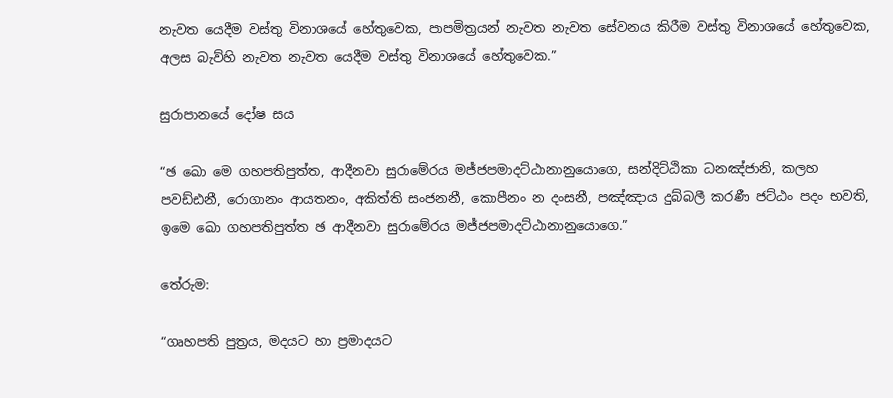නැවත යෙදීම වස්තු විනාශයේ හේතුවෙක, පාපමිත්‍ර‍යන් නැවත නැවත සේවනය කිරීම වස්තු විනාශයේ හේතුවෙක, අලස බැව්හි නැවත නැවත යෙදීම වස්තු විනාශයේ හේතුවෙක.”

සුරාපානයේ දෝෂ සය

“ඡ ඛො මෙ ගහපතිපුත්ත, ආදීනවා සුරාමේරය මජ්ජපමාදට්ඨානානුයොගෙ, සන්දිට්ඨිකා ධනඤ්ජානි, කලහ පවඩ්ඪනී, රොගානං ආයතනං, අකිත්ති සංජනනී, කොපීනං න දංසනී, පඤ්ඤාය දුබ්බලී කරණී ජට්ඨං පදං භවති, ඉමෙ ඛො ගහපතිපුත්ත ඡ ආදීනවා සුරාමේරය මජ්ජපමාදට්ඨානානුයොගෙ.”

තේරුම:

“ගෘහපති පුත්‍ර‍ය, මදයට හා ප්‍ර‍මාදයට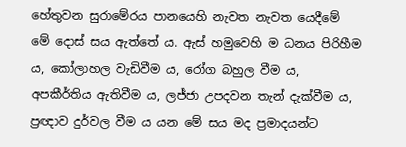හේතුවන සුරාමේරය පානයෙහි නැවත නැවත යෙදීමේ මේ දොස් සය ඇත්තේ ය. ඇස් හමුවෙහි ම ධනය පිරිහීම ය, කෝලාහල වැඩිවීම ය, රෝග බහුල වීම ය, අපකීර්තිය ඇතිවීම ය, ලජ්ජා උපදවන තැන් දැක්වීම ය, ප්‍ර‍ඥාව දුර්වල වීම ය යන මේ සය මද ප්‍ර‍මාදයන්ට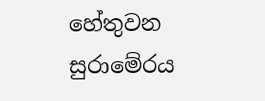හේතුවන සුරාමේරය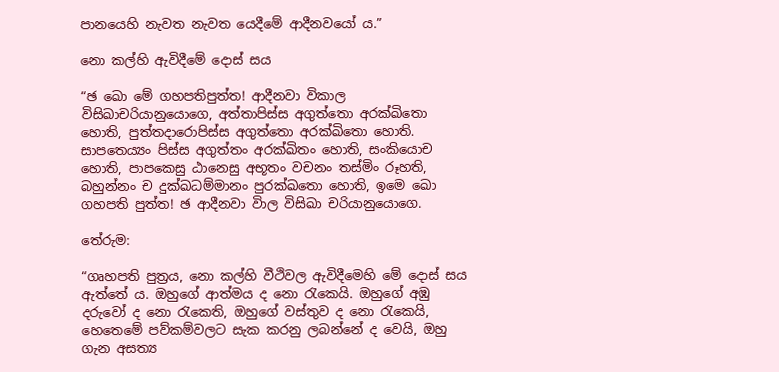පානයෙහි නැවත නැවත යෙදීමේ ආදීනවයෝ ය.”

නො කල්හි ඇවිදීමේ දොස් සය

“ඡ ඛො මේ ගහපතිපුත්ත! ආදීනවා විකාල විසිඛාචරියානුයොගෙ, අත්තාපිස්ස අගුත්තො අරක්ඛිතො හොති, පුත්තදාරොපිස්ස අගුත්තො අරක්ඛිතො හොති. සාපතෙය්‍යං පිස්ස අගුත්තං අරක්ඛිතං හොති, සංකියොච හොති, පාපකෙසු ඨානෙසු අභූතං වචනං තස්මිං රූහති, බහුන්නං ච දුක්ඛධම්මානං පුරක්ඛතො හොති, ඉමෙ ඛො ගහපති පුත්ත! ඡ ආදීනවා විාල විසිඛා චරියානුයොගෙ.

තේරුම:

“ගෘහපති පුත්‍ර‍ය, නො කල්හි වීථිවල ඇවිදීමෙහි මේ දොස් සය ඇත්තේ ය. ඔහුගේ ආත්මය ද නො රැකෙයි. ඔහුගේ අඹු දරුවෝ ද නො රැකෙති, ඔහුගේ වස්තුව ද නො රැකෙයි, හෙතෙමේ පව්කම්වලට සැක කරනු ලබන්නේ ද වෙයි, ඔහු ගැන අසත්‍ය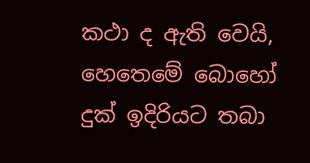කථා ද ඇති වෙයි, හෙතෙමේ බොහෝ දුක් ඉදිරියට තබා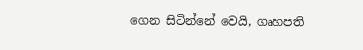ගෙන සිටින්නේ වෙයි, ගෘහපති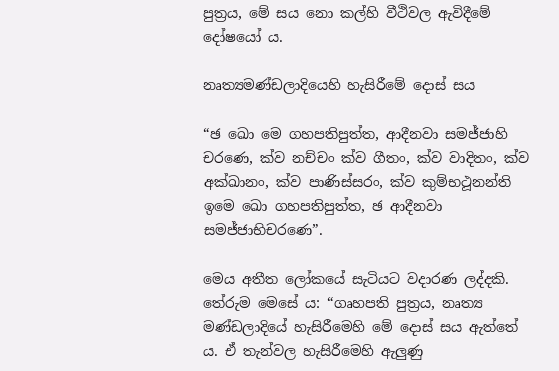පුත්‍ර‍ය, මේ සය නො කල්හි වීථිවල ඇවිදීමේ දෝෂයෝ ය.

නෘත්‍යමණ්ඩලාදියෙහි හැසිරීමේ දොස් සය

“ඡ ඛො මෙ ගහපතිපුත්ත, ආදීනවා සමජ්ජාහි චරණෙ, ක්ව නච්චං ක්ව ගීතං, ක්ව වාදිතං, ක්ව අක්ඛානං, ක්ව පාණිස්සරං, ක්ව කුම්භථූනන්ති ඉමෙ ඛො ගහපතිපුත්ත, ඡ ආදීනවා සමජ්ජාභිචරණෙ”.

මෙය අතීත ලෝකයේ සැටියට වදාරණ ලද්දකි. තේරුම මෙසේ ය: “ගෘහපති පුත්‍ර‍ය, නෘත්‍ය මණ්ඩලාදියේ හැසිරීමෙහි මේ දොස් සය ඇත්තේ ය. ඒ තැන්වල හැසිරීමෙහි ඇලුණු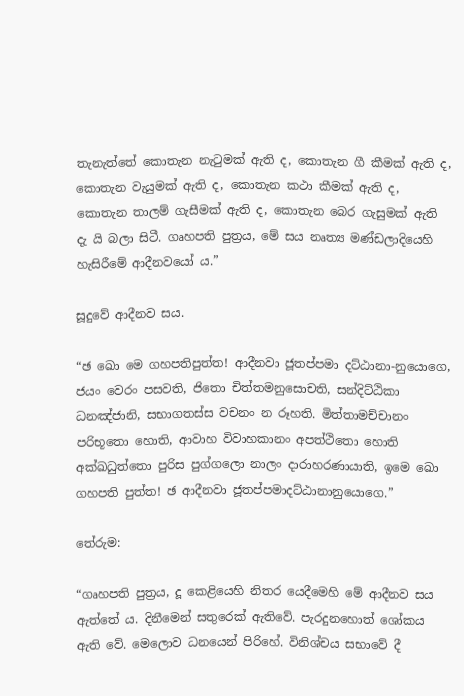තැනැත්තේ කොතැන නැටුමක් ඇති ද, කොතැන ගී කීමක් ඇති ද, කොතැන වැයුමක් ඇති ද, කොතැන කථා කීමක් ඇති ද, කොතැන තාලම් ගැසීමක් ඇති ද, කොතැන බෙර ගැසුමක් ඇති දැ යි බලා සිටී. ගෘහපති පුත්‍ර‍ය, මේ සය නෘත්‍ය මණ්ඩලාදියෙහි හැසිරීමේ ආදීනවයෝ ය.”

සූදුවේ ආදීනව සය.

“ඡ ඛො මෙ ගහපතිපුත්ත! ආදීනවා ජූතප්පමා දට්ඨානා-නුයොගෙ, ජයං වෙරං පසවති, ජිතො චිත්තමනුසොචති, සන්දිට්ඨිකා ධනඤ්ජානි, සභාගතස්ස වචනං න රූහති. මිත්තාමච්චානං පරිභූතො හොති, ආවාහ විවාහකානං අපත්ථිතො හොති අක්ඛධුත්තො පුරිස පුග්ගලො නාලං දාරාහරණායාති, ඉමෙ ඛො ගහපති පුත්ත! ඡ ආදීනවා ජූතප්පමාදට්ඨානානුයොගෙ.”

තේරුම:

“ගෘහපති පුත්‍ර‍ය, දූ කෙළියෙහි නිතර යෙදීමෙහි මේ ආදීනව සය ඇත්තේ ය. දිනීමෙන් සතුරෙක් ඇතිවේ. පැරදුනහොත් ශෝකය ඇති වේ. මෙලොව ධනයෙන් පිරිහේ. විනිශ්චය සභාවේ දී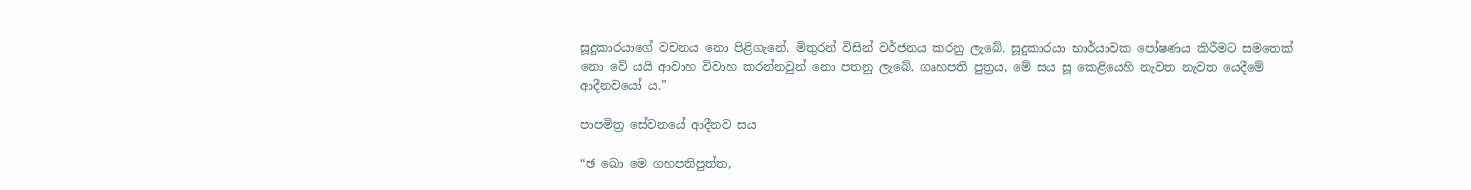සූදුකාරයාගේ වචනය නො පිළිගැනේ. මිතුරන් විසින් වර්ජනය කරනු ලැබේ. සූදුකාරයා භාර්යාවක පෝෂණය කිරීමට සමතෙක් නො වේ යයි ආවාහ විවාහ කරන්නවුන් නො පතනු ලැබේ. ගෘහපති පුත්‍ර‍ය, මේ සය සූ කෙළියෙහි නැවත නැවත යෙදීමේ ආදීනවයෝ ය.”

පාපමිත්‍ර‍ සේවනයේ ආදීනව සය

“ඡ ඛො මෙ ගහපතිපුත්ත,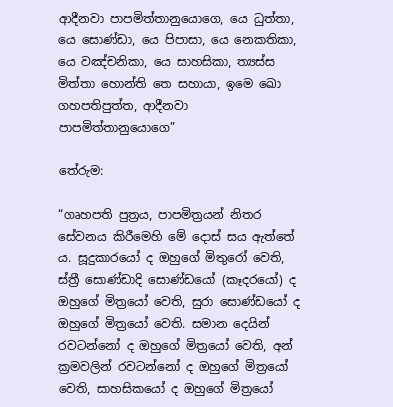ආදීනවා පාපමිත්තානුයොගෙ, යෙ ධුත්තා, යෙ සොණ්ඩා, යෙ පිපාසා, යෙ නෙකතිකා, යෙ වඤ්චනිකා, යෙ සාහසිකා, ත්‍යස්ස මිත්තා හොන්ති තෙ සහායා, ඉමෙ ඛො ගහපතිපුත්ත, ආදීනවා පාපමිත්තානුයොගෙ”

තේරුම:

“ගෘහපති පුත්‍ර‍ය, පාපමිත්‍ර‍යන් නිතර සේවනය කිරීමෙහි මේ දොස් සය ඇත්තේ ය. සූදුකාරයෝ ද ඔහුගේ මිතුරෝ වෙති, ස්ත්‍රී සොණ්ඩාදි සොණ්ඩයෝ (කෑදරයෝ) ද ඔහුගේ මිත්‍රයෝ වෙති, සුරා සොණ්ඩයෝ ද ඔහුගේ මිත්‍රයෝ වෙති. සමාන දෙයින් රවටන්නෝ ද ඔහුගේ මිත්‍රයෝ වෙති, අන් ක්‍ර‍මවලින් රවටන්නෝ ද ඔහුගේ මිත්‍රයෝ වෙති, සාහසිකයෝ ද ඔහුගේ මිත්‍රයෝ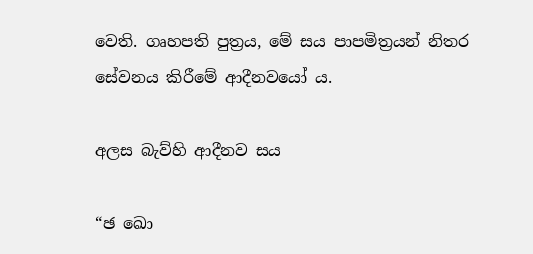වෙති. ගෘහපති පුත්‍ර‍ය, මේ සය පාපමිත්‍ර‍යන් නිතර සේවනය කිරීමේ ආදීනවයෝ ය.

අලස බැව්හි ආදීනව සය

“ඡ ඛො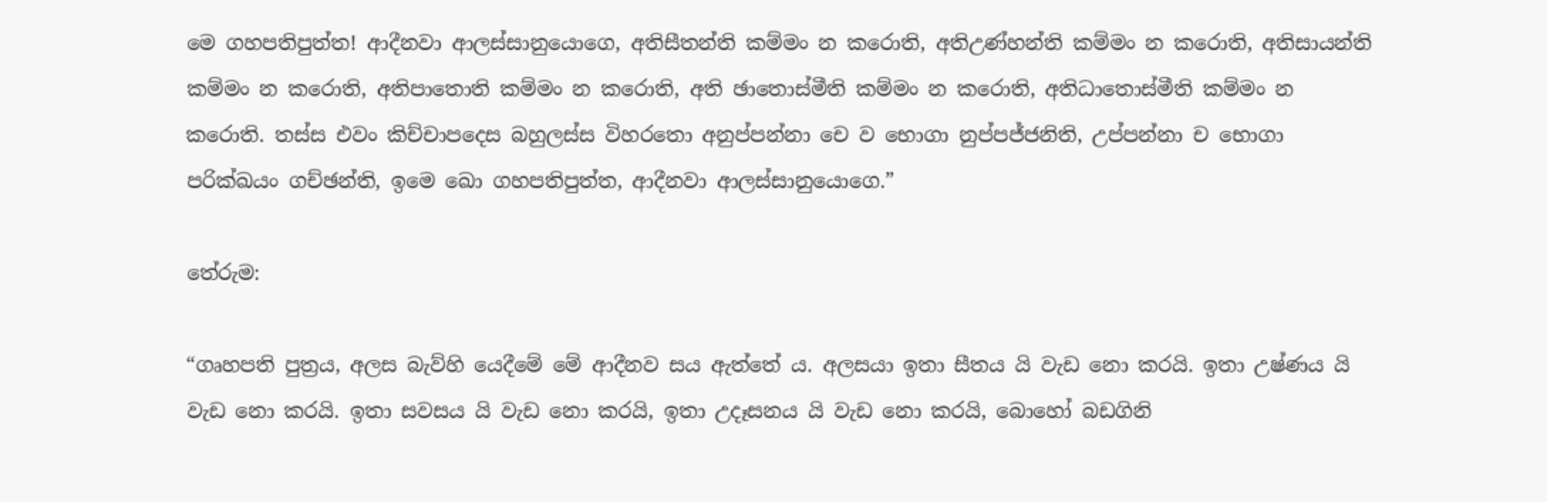මෙ ගහපතිපුත්ත! ආදීනවා ආලස්සානුයොගෙ, අතිසීතන්ති කම්මං න කරොති, අතිඋණ්හන්ති කම්මං න කරොති, අතිසායන්ති කම්මං න කරොති, අතිපාතොති කම්මං න කරොති, අති ඡාතොස්මීති කම්මං න කරොති, අතිධාතොස්මීති කම්මං න කරොති. තස්ස එවං කිච්චාපදෙස බහුලස්ස විහරතො අනුප්පන්නා චෙ ව භොගා නුප්පජ්ජනිති, උප්පන්නා ච භොගා පරික්ඛයං ගච්ඡන්ති, ඉමෙ ඛො ගහපතිපුත්ත, ආදීනවා ආලස්සානුයොගෙ.”

තේරුම:

“ගෘහපති පුත්‍ර‍ය, අලස බැව්හි යෙදීමේ මේ ආදීනව සය ඇත්තේ ය. අලසයා ඉතා සීතය යි වැඩ නො කරයි. ඉතා උෂ්ණය යි වැඩ නො කරයි. ඉතා සවසය යි වැඩ නො කරයි, ඉතා උදෑසනය යි වැඩ නො කරයි, බොහෝ බඩගිනි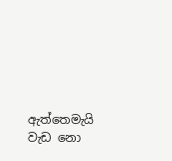ඇත්තෙමැයි වැඩ නො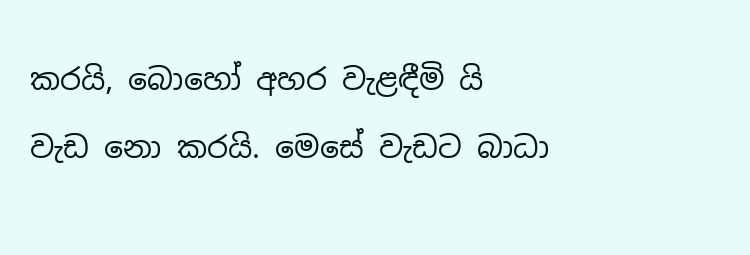කරයි, බොහෝ අහර වැළඳීමි යි වැඩ නො කරයි. මෙසේ වැඩට බාධා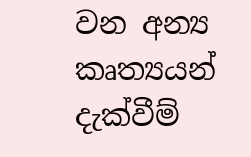වන අන්‍ය කෘත්‍යයන් දැක්වීම්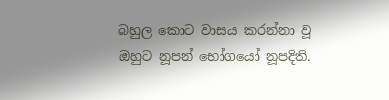බහුල කොට වාසය කරන්නා වූ ඔහුට නූපන් භෝගයෝ නූපදිති.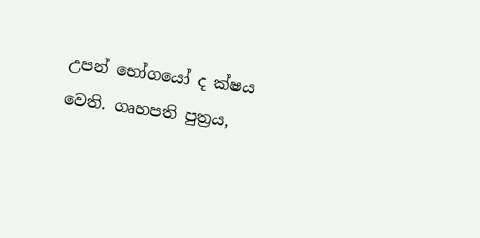උපන් භෝගයෝ ද ක්ෂය වෙති. ගෘහපති පුත්‍ර‍ය,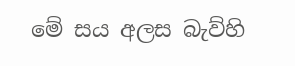මේ සය අලස බැව්හි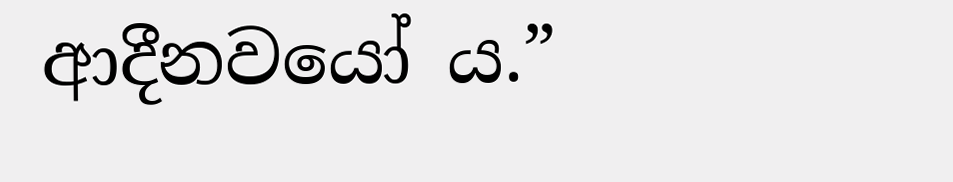ආදීනවයෝ ය.”